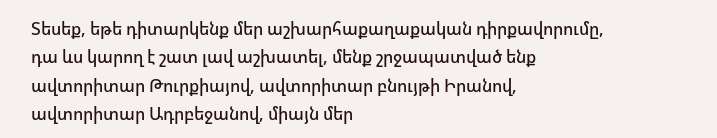Տեսեք, եթե դիտարկենք մեր աշխարհաքաղաքական դիրքավորումը, դա ևս կարող է շատ լավ աշխատել, մենք շրջապատված ենք ավտորիտար Թուրքիայով, ավտորիտար բնույթի Իրանով, ավտորիտար Ադրբեջանով, միայն մեր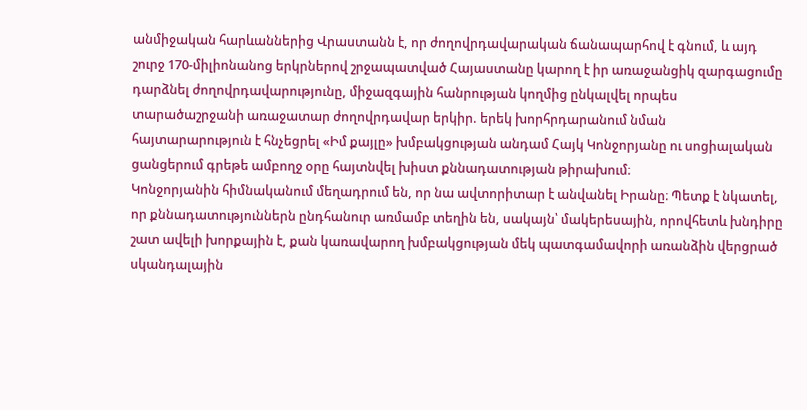անմիջական հարևաններից Վրաստանն է, որ ժողովրդավարական ճանապարհով է գնում, և այդ շուրջ 170-միլիոնանոց երկրներով շրջապատված Հայաստանը կարող է իր առաջանցիկ զարգացումը դարձնել ժողովրդավարությունը, միջազգային հանրության կողմից ընկալվել որպես տարածաշրջանի առաջատար ժողովրդավար երկիր. երեկ խորհրդարանում նման հայտարարություն է հնչեցրել «Իմ քայլը» խմբակցության անդամ Հայկ Կոնջորյանը ու սոցիալական ցանցերում գրեթե ամբողջ օրը հայտնվել խիստ քննադատության թիրախում։
Կոնջորյանին հիմնականում մեղադրում են, որ նա ավտորիտար է անվանել Իրանը։ Պետք է նկատել, որ քննադատություններն ընդհանուր առմամբ տեղին են, սակայն՝ մակերեսային, որովհետև խնդիրը շատ ավելի խորքային է, քան կառավարող խմբակցության մեկ պատգամավորի առանձին վերցրած սկանդալային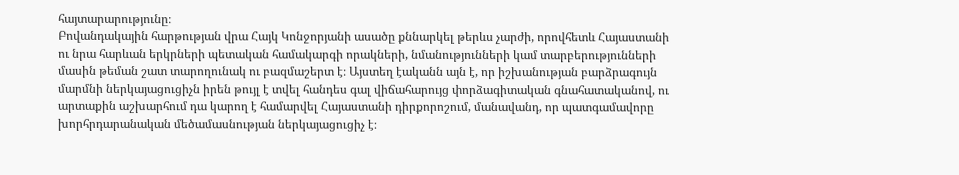հայտարարությունը։
Բովանդակային հարթության վրա Հայկ Կոնջորյանի ասածը քննարկել թերևս չարժի, որովհետև Հայաստանի ու նրա հարևան երկրների պետական համակարգի որակների, նմանությունների կամ տարբերությունների մասին թեման շատ տարողունակ ու բազմաշերտ է։ Այստեղ էականն այն է, որ իշխանության բարձրագույն մարմնի ներկայացուցիչն իրեն թույլ է տվել հանդես գալ վիճահարույց փորձագիտական գնահատականով, ու արտաքին աշխարհում դա կարող է համարվել Հայաստանի դիրքորոշում, մանավանդ, որ պատգամավորը խորհրդարանական մեծամասնության ներկայացուցիչ է։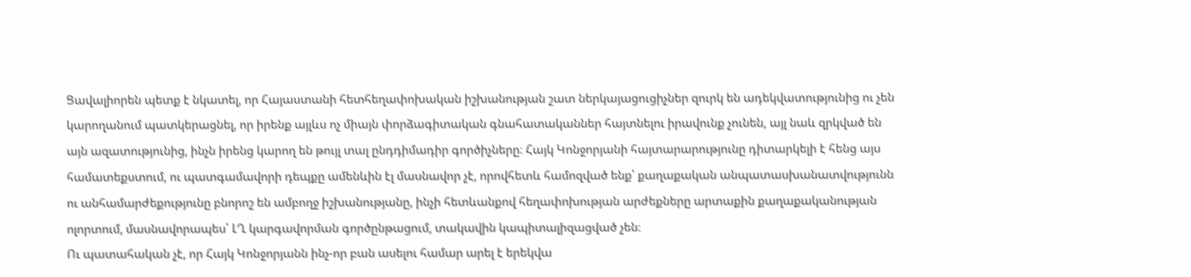Ցավալիորեն պետք է նկատել, որ Հայաստանի հետհեղափոխական իշխանության շատ ներկայացուցիչներ զուրկ են ադեկվատությունից ու չեն կարողանում պատկերացնել, որ իրենք այլևս ոչ միայն փորձագիտական գնահատականներ հայտնելու իրավունք չունեն, այլ նաև զրկված են այն ազատությունից, ինչն իրենց կարող են թույլ տալ ընդդիմադիր գործիչները։ Հայկ Կոնջորյանի հայտարարությունը դիտարկելի է հենց այս համատեքստում, ու պատգամավորի դեպքը ամենևին էլ մասնավոր չէ, որովհետև համոզված ենք՝ քաղաքական անպատասխանատվությունն ու անհամարժեքությունը բնորոշ են ամբողջ իշխանությանը, ինչի հետևանքով հեղափոխության արժեքները արտաքին քաղաքականության ոլորտում, մասնավորապես՝ ԼՂ կարգավորման գործընթացում, տակավին կապիտալիզացված չեն։
Ու պատահական չէ, որ Հայկ Կոնջորյանն ինչ-որ բան ասելու համար արել է երեկվա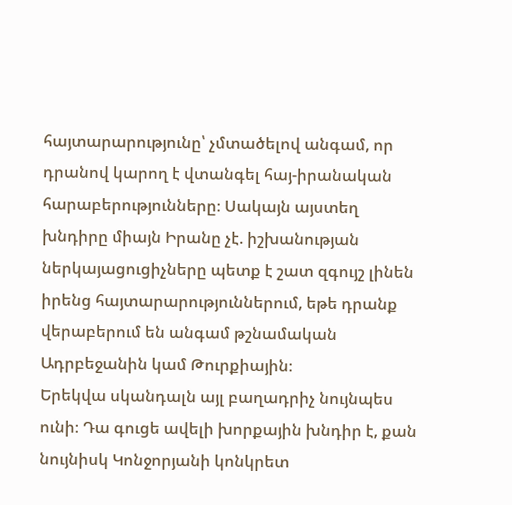հայտարարությունը՝ չմտածելով անգամ, որ դրանով կարող է վտանգել հայ-իրանական հարաբերությունները։ Սակայն այստեղ խնդիրը միայն Իրանը չէ. իշխանության ներկայացուցիչները պետք է շատ զգույշ լինեն իրենց հայտարարություններում, եթե դրանք վերաբերում են անգամ թշնամական Ադրբեջանին կամ Թուրքիային։
Երեկվա սկանդալն այլ բաղադրիչ նույնպես ունի։ Դա գուցե ավելի խորքային խնդիր է, քան նույնիսկ Կոնջորյանի կոնկրետ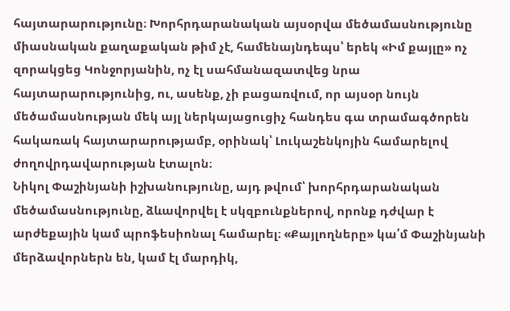հայտարարությունը։ Խորհրդարանական այսօրվա մեծամասնությունը միասնական քաղաքական թիմ չէ, համենայնդեպս՝ երեկ «Իմ քայլը» ոչ զորակցեց Կոնջորյանին, ոչ էլ սահմանազատվեց նրա հայտարարությունից, ու, ասենք, չի բացառվում, որ այսօր նույն մեծամասնության մեկ այլ ներկայացուցիչ հանդես գա տրամագծորեն հակառակ հայտարարությամբ, օրինակ՝ Լուկաշենկոյին համարելով ժողովրդավարության էտալոն։
Նիկոլ Փաշինյանի իշխանությունը, այդ թվում՝ խորհրդարանական մեծամասնությունը, ձևավորվել է սկզբունքներով, որոնք դժվար է արժեքային կամ պրոֆեսիոնալ համարել։ «Քայլողները» կա՛մ Փաշինյանի մերձավորներն են, կամ էլ մարդիկ,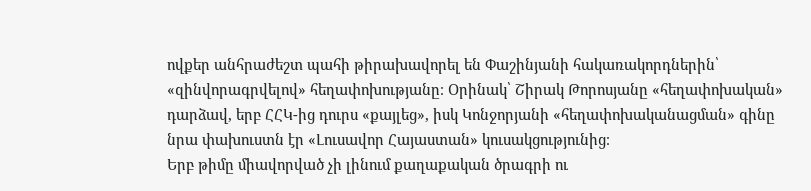ովքեր անհրաժեշտ պահի թիրախավորել են Փաշինյանի հակառակորդներին՝ «զինվորագրվելով» հեղափոխությանը։ Օրինակ՝ Շիրակ Թորոսյանը «հեղափոխական» դարձավ, երբ ՀՀԿ-ից դուրս «քայլեց», իսկ Կոնջորյանի «հեղափոխականացման» գինը նրա փախուստն էր «Լուսավոր Հայաստան» կուսակցությունից։
Երբ թիմը միավորված չի լինում քաղաքական ծրագրի ու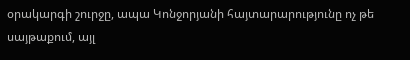օրակարգի շուրջը, ապա Կոնջորյանի հայտարարությունը ոչ թե սայթաքում, այլ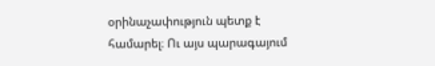օրինաչափություն պետք է համարել։ Ու այս պարագայում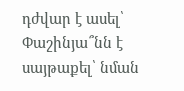դժվար է ասել՝ Փաշինյա՞նն է սայթաքել՝ նման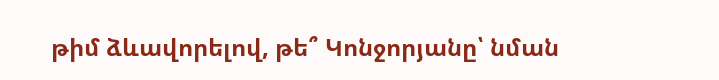թիմ ձևավորելով, թե՞ Կոնջորյանը՝ նման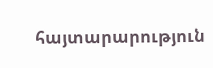հայտարարություն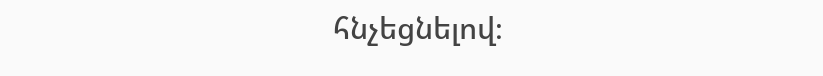հնչեցնելով։